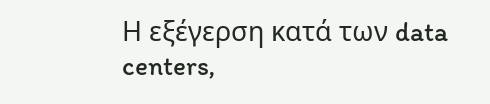Η εξέγερση κατά των data centers,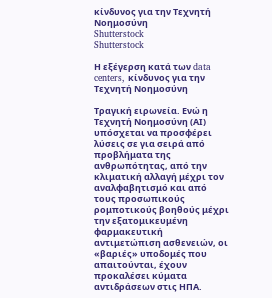κίνδυνος για την Τεχνητή Νοημοσύνη
Shutterstock
Shutterstock

Η εξέγερση κατά των data centers, κίνδυνος για την Τεχνητή Νοημοσύνη

Τραγική ειρωνεία. Ενώ η Τεχνητή Νοημοσύνη (ΑΙ) υπόσχεται να προσφέρει λύσεις σε για σειρά από προβλήματα της ανθρωπότητας, από την κλιματική αλλαγή μέχρι τον αναλφαβητισμό και από τους προσωπικούς ρομποτικούς βοηθούς μέχρι την εξατομικευμένη φαρμακευτική αντιμετώπιση ασθενειών, οι «βαριές» υποδομές που απαιτούνται, έχουν προκαλέσει κύματα αντιδράσεων στις ΗΠΑ.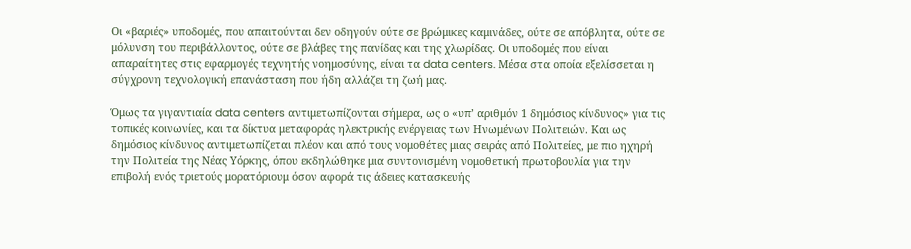Οι «βαριές» υποδομές, που απαιτούνται δεν οδηγούν ούτε σε βρώμικες καμινάδες, ούτε σε απόβλητα, ούτε σε μόλυνση του περιβάλλοντος, ούτε σε βλάβες της πανίδας και της χλωρίδας. Οι υποδομές που είναι απαραίτητες στις εφαρμογές τεχνητής νοημοσύνης, είναι τα data centers. Μέσα στα οποία εξελίσσεται η σύγχρονη τεχνολογική επανάσταση που ήδη αλλάζει τη ζωή μας.

Όμως τα γιγαντιαία data centers αντιμετωπίζονται σήμερα, ως ο «υπ’ αριθμόν 1 δημόσιος κίνδυνος» για τις τοπικές κοινωνίες, και τα δίκτυα μεταφοράς ηλεκτρικής ενέργειας των Ηνωμένων Πολιτειών. Και ως δημόσιος κίνδυνος αντιμετωπίζεται πλέον και από τους νομοθέτες μιας σειράς από Πολιτείες, με πιο ηχηρή την Πολιτεία της Νέας Υόρκης, όπου εκδηλώθηκε μια συντονισμένη νομοθετική πρωτοβουλία για την επιβολή ενός τριετούς μορατόριουμ όσον αφορά τις άδειες κατασκευής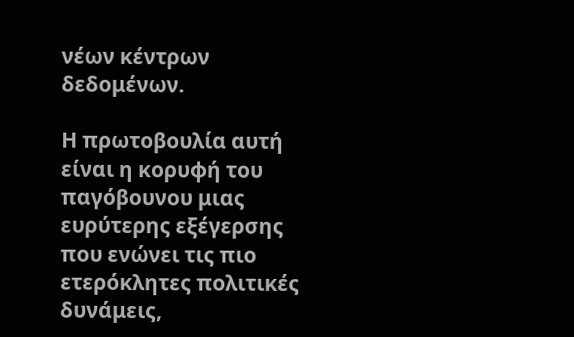νέων κέντρων δεδομένων.

Η πρωτοβουλία αυτή είναι η κορυφή του παγόβουνου μιας ευρύτερης εξέγερσης που ενώνει τις πιο ετερόκλητες πολιτικές δυνάμεις,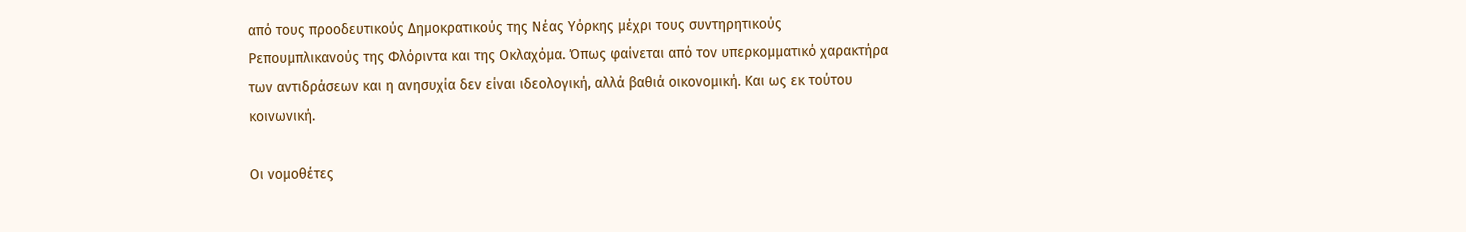από τους προοδευτικούς Δημοκρατικούς της Νέας Υόρκης μέχρι τους συντηρητικούς Ρεπουμπλικανούς της Φλόριντα και της Οκλαχόμα. Όπως φαίνεται από τον υπερκομματικό χαρακτήρα των αντιδράσεων και η ανησυχία δεν είναι ιδεολογική, αλλά βαθιά οικονομική. Και ως εκ τούτου κοινωνική.

Οι νομοθέτες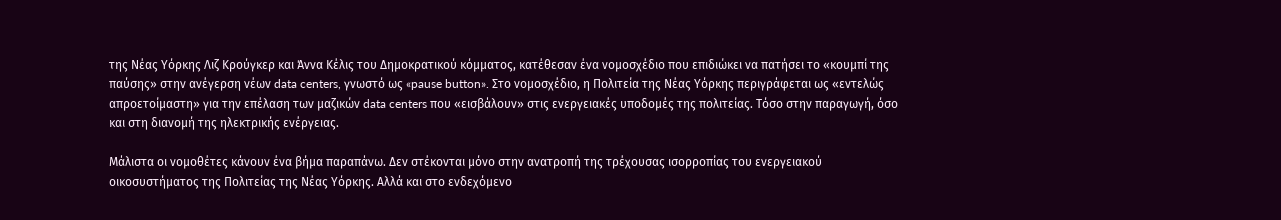της Νέας Υόρκης Λιζ Κρούγκερ και Άννα Κέλις του Δημοκρατικού κόμματος, κατέθεσαν ένα νομοσχέδιο που επιδιώκει να πατήσει το «κουμπί της παύσης» στην ανέγερση νέων data centers, γνωστό ως «pause button». Στο νομοσχέδιο, η Πολιτεία της Νέας Υόρκης περιγράφεται ως «εντελώς απροετοίμαστη» για την επέλαση των μαζικών data centers που «εισβάλουν» στις ενεργειακές υποδομές της πολιτείας. Τόσο στην παραγωγή, όσο και στη διανομή της ηλεκτρικής ενέργειας.

Μάλιστα οι νομοθέτες κάνουν ένα βήμα παραπάνω. Δεν στέκονται μόνο στην ανατροπή της τρέχουσας ισορροπίας του ενεργειακού οικοσυστήματος της Πολιτείας της Νέας Υόρκης. Αλλά και στο ενδεχόμενο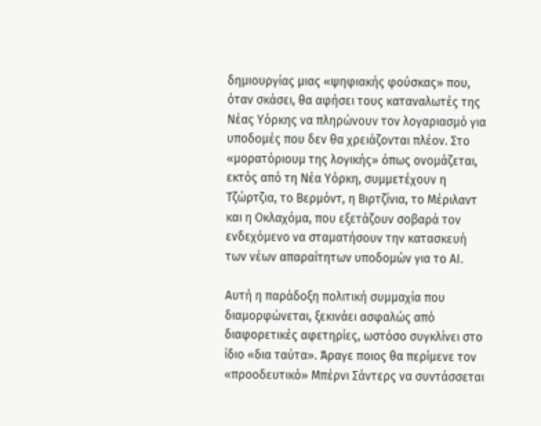δημιουργίας μιας «ψηφιακής φούσκας» που, όταν σκάσει, θα αφήσει τους καταναλωτές της Νέας Υόρκης να πληρώνουν τον λογαριασμό για υποδομές που δεν θα χρειάζονται πλέον. Στο «μορατόριουμ της λογικής» όπως ονομάζεται, εκτός από τη Νέα Υόρκη, συμμετέχουν η Τζώρτζια, το Βερμόντ, η Βιρτζίνια, το Μέριλαντ και η Οκλαχόμα, που εξετάζουν σοβαρά τον ενδεχόμενο να σταματήσουν την κατασκευή των νέων απαραίτητων υποδομών για το ΑΙ.

Αυτή η παράδοξη πολιτική συμμαχία που διαμορφώνεται, ξεκινάει ασφαλώς από διαφορετικές αφετηρίες, ωστόσο συγκλίνει στο ίδιο «δια ταύτα». Άραγε ποιος θα περίμενε τον «προοδευτικό» Μπέρνι Σάντερς να συντάσσεται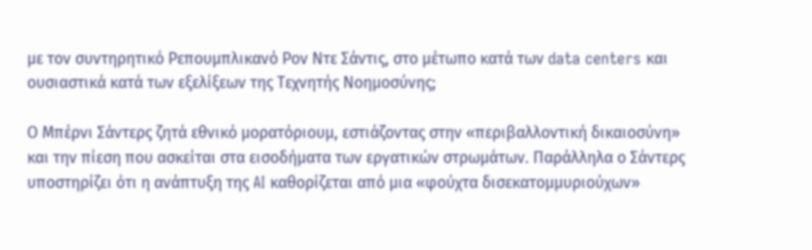με τον συντηρητικό Ρεπουμπλικανό Ρον Ντε Σάντις, στο μέτωπο κατά των data centers και ουσιαστικά κατά των εξελίξεων της Τεχνητής Νοημοσύνης;

Ο Μπέρνι Σάντερς ζητά εθνικό μορατόριουμ, εστιάζοντας στην «περιβαλλοντική δικαιοσύνη» και την πίεση που ασκείται στα εισοδήματα των εργατικών στρωμάτων. Παράλληλα ο Σάντερς υποστηρίζει ότι η ανάπτυξη της AI καθορίζεται από μια «φούχτα δισεκατομμυριούχων»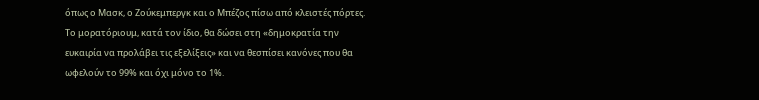όπως ο Μασκ, ο Ζούκεμπεργκ και ο Μπέζος πίσω από κλειστές πόρτες. Το μορατόριουμ, κατά τον ίδιο, θα δώσει στη «δημοκρατία την ευκαιρία να προλάβει τις εξελίξεις» και να θεσπίσει κανόνες που θα ωφελούν το 99% και όχι μόνο το 1%.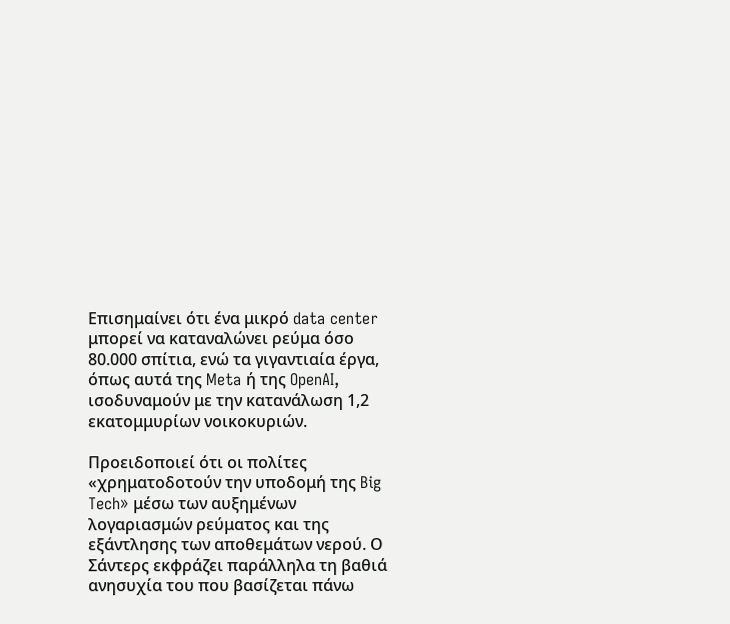Επισημαίνει ότι ένα μικρό data center μπορεί να καταναλώνει ρεύμα όσο 80.000 σπίτια, ενώ τα γιγαντιαία έργα, όπως αυτά της Meta ή της OpenAI, ισοδυναμούν με την κατανάλωση 1,2 εκατομμυρίων νοικοκυριών.

Προειδοποιεί ότι οι πολίτες «χρηματοδοτούν την υποδομή της Big Tech» μέσω των αυξημένων λογαριασμών ρεύματος και της εξάντλησης των αποθεμάτων νερού. Ο Σάντερς εκφράζει παράλληλα τη βαθιά ανησυχία του που βασίζεται πάνω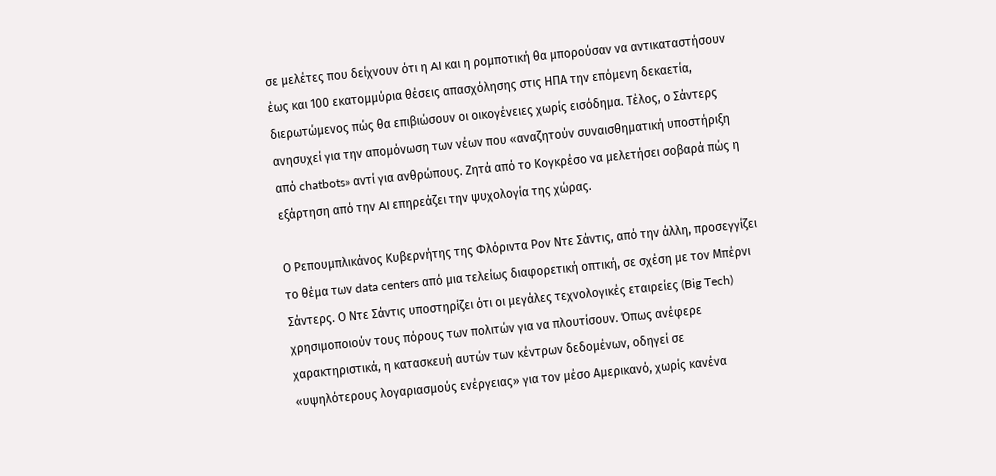σε μελέτες που δείχνουν ότι η AI και η ρομποτική θα μπορούσαν να αντικαταστήσουν έως και 100 εκατομμύρια θέσεις απασχόλησης στις ΗΠΑ την επόμενη δεκαετία, διερωτώμενος πώς θα επιβιώσουν οι οικογένειες χωρίς εισόδημα. Τέλος, ο Σάντερς ανησυχεί για την απομόνωση των νέων που «αναζητούν συναισθηματική υποστήριξη από chatbots» αντί για ανθρώπους. Ζητά από το Κογκρέσο να μελετήσει σοβαρά πώς η εξάρτηση από την AI επηρεάζει την ψυχολογία της χώρας.

Ο Ρεπουμπλικάνος Κυβερνήτης της Φλόριντα Ρον Ντε Σάντις, από την άλλη, προσεγγίζει το θέμα των data centers από μια τελείως διαφορετική οπτική, σε σχέση με τον Μπέρνι Σάντερς. Ο Ντε Σάντις υποστηρίζει ότι οι μεγάλες τεχνολογικές εταιρείες (Big Tech) χρησιμοποιούν τους πόρους των πολιτών για να πλουτίσουν. Όπως ανέφερε χαρακτηριστικά, η κατασκευή αυτών των κέντρων δεδομένων, οδηγεί σε «υψηλότερους λογαριασμούς ενέργειας» για τον μέσο Αμερικανό, χωρίς κανένα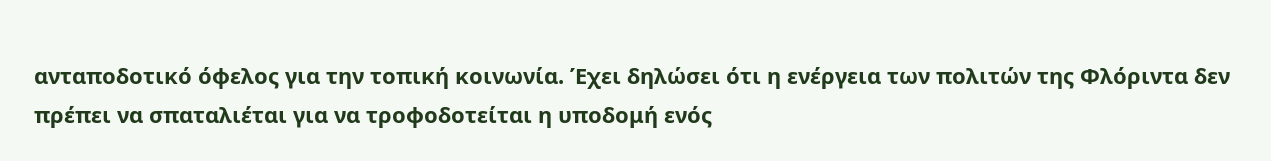ανταποδοτικό όφελος για την τοπική κοινωνία. Έχει δηλώσει ότι η ενέργεια των πολιτών της Φλόριντα δεν πρέπει να σπαταλιέται για να τροφοδοτείται η υποδομή ενός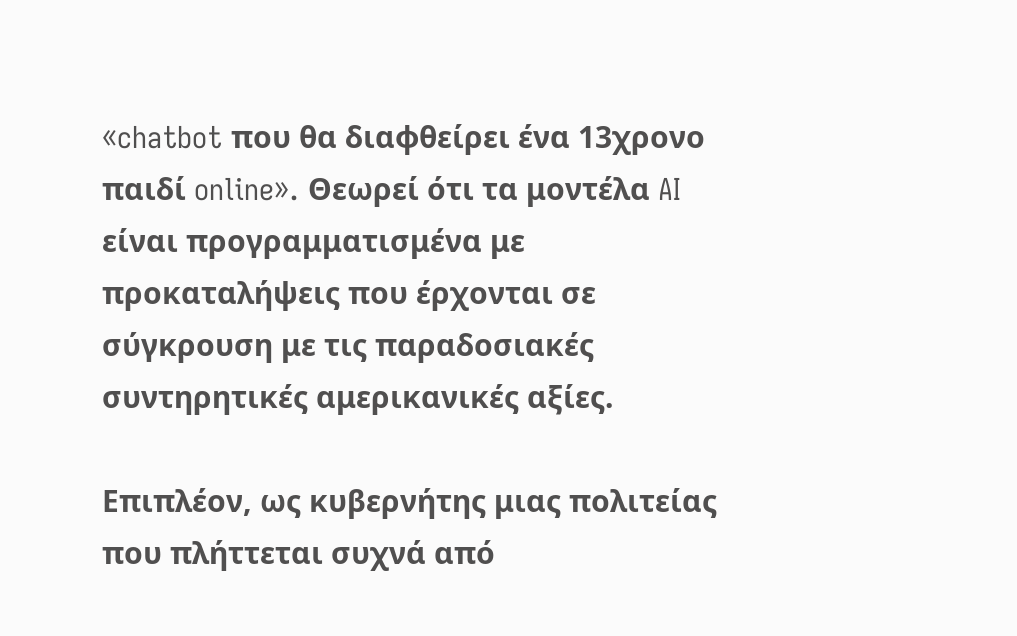«chatbot που θα διαφθείρει ένα 13χρονο παιδί online». Θεωρεί ότι τα μοντέλα AI είναι προγραμματισμένα με προκαταλήψεις που έρχονται σε σύγκρουση με τις παραδοσιακές συντηρητικές αμερικανικές αξίες.

Επιπλέον, ως κυβερνήτης μιας πολιτείας που πλήττεται συχνά από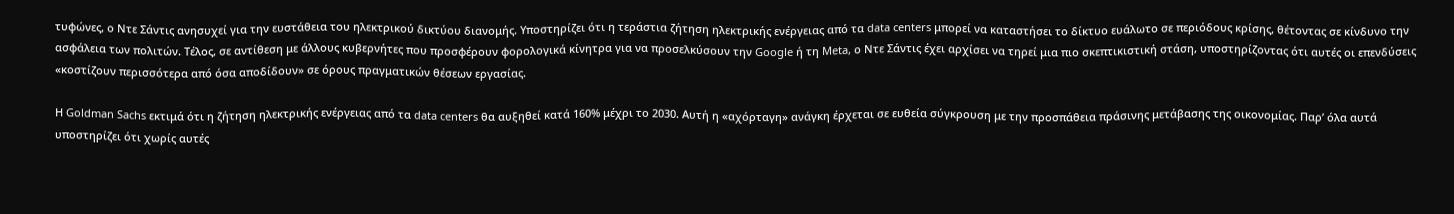τυφώνες, ο Ντε Σάντις ανησυχεί για την ευστάθεια του ηλεκτρικού δικτύου διανομής. Υποστηρίζει ότι η τεράστια ζήτηση ηλεκτρικής ενέργειας από τα data centers μπορεί να καταστήσει το δίκτυο ευάλωτο σε περιόδους κρίσης, θέτοντας σε κίνδυνο την ασφάλεια των πολιτών. Τέλος, σε αντίθεση με άλλους κυβερνήτες που προσφέρουν φορολογικά κίνητρα για να προσελκύσουν την Google ή τη Meta, ο Ντε Σάντις έχει αρχίσει να τηρεί μια πιο σκεπτικιστική στάση, υποστηρίζοντας ότι αυτές οι επενδύσεις «κοστίζουν περισσότερα από όσα αποδίδουν» σε όρους πραγματικών θέσεων εργασίας.

Η Goldman Sachs εκτιμά ότι η ζήτηση ηλεκτρικής ενέργειας από τα data centers θα αυξηθεί κατά 160% μέχρι το 2030. Αυτή η «αχόρταγη» ανάγκη έρχεται σε ευθεία σύγκρουση με την προσπάθεια πράσινης μετάβασης της οικονομίας. Παρ’ όλα αυτά υποστηρίζει ότι χωρίς αυτές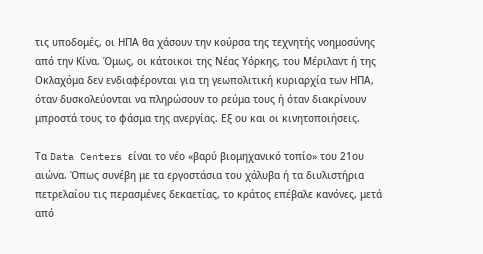τις υποδομές, οι ΗΠΑ θα χάσουν την κούρσα της τεχνητής νοημοσύνης από την Κίνα. Όμως, οι κάτοικοι της Νέας Υόρκης, του Μέριλαντ ή της Οκλαχόμα δεν ενδιαφέρονται για τη γεωπολιτική κυριαρχία των ΗΠΑ, όταν δυσκολεύονται να πληρώσουν το ρεύμα τους ή όταν διακρίνουν μπροστά τους το φάσμα της ανεργίας. Εξ ου και οι κινητοποιήσεις.

Τα Data Centers είναι το νέο «βαρύ βιομηχανικό τοπίο» του 21ου αιώνα. Όπως συνέβη με τα εργοστάσια του χάλυβα ή τα διυλιστήρια πετρελαίου τις περασμένες δεκαετίας, το κράτος επέβαλε κανόνες, μετά από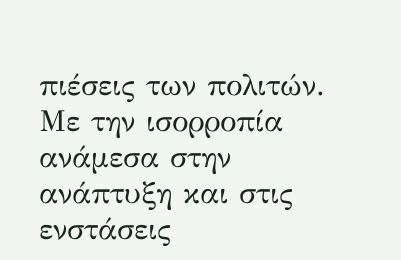πιέσεις των πολιτών. Με την ισορροπία ανάμεσα στην ανάπτυξη και στις ενστάσεις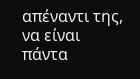απέναντι της, να είναι πάντα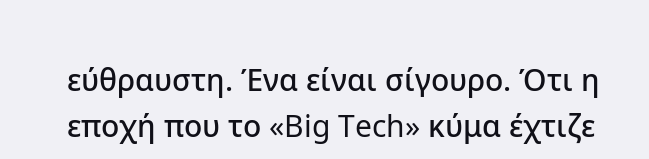εύθραυστη. Ένα είναι σίγουρο. Ότι η εποχή που το «Big Tech» κύμα έχτιζε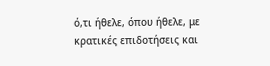ό,τι ήθελε, όπου ήθελε, με κρατικές επιδοτήσεις και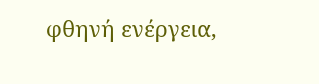φθηνή ενέργεια,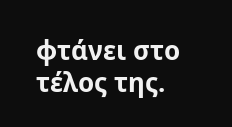φτάνει στο τέλος της.